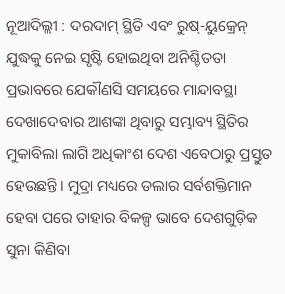ନୂଆଦିଲ୍ଲୀ : ଦରଦାମ୍ ସ୍ଥିତି ଏବଂ ରୁଷ୍-ୟୁକ୍ରେନ୍ ଯୁଦ୍ଧକୁ ନେଇ ସୃଷ୍ଟି ହୋଇଥିବା ଅନିଶ୍ଚିତତା ପ୍ରଭାବରେ ଯେକୗଣସି ସମୟରେ ମାନ୍ଦାବସ୍ଥା ଦେଖାଦେବାର ଆଶଙ୍କା ଥିବାରୁ ସମ୍ଭାବ୍ୟ ସ୍ଥିତିର ମୁକାବିଲା ଲାଗି ଅଧିକାଂଶ ଦେଶ ଏବେଠାରୁ ପ୍ରସ୍ତୁତ ହେଉଛନ୍ତି। ମୁଦ୍ରା ମଧ୍ୟରେ ଡଲାର ସର୍ବଶକ୍ତିମାନ ହେବା ପରେ ତାହାର ବିକଳ୍ପ ଭାବେ ଦେଶଗୁଡ଼ିକ ସୁନା କିଣିବା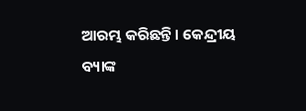ଆରମ୍ଭ କରିଛନ୍ତି। କେନ୍ଦ୍ରୀୟ ବ୍ୟାଙ୍କ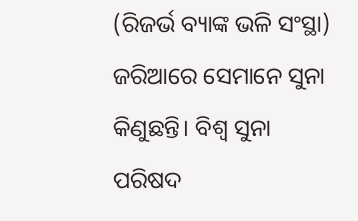(ରିଜର୍ଭ ବ୍ୟାଙ୍କ ଭଳି ସଂସ୍ଥା) ଜରିଆରେ ସେମାନେ ସୁନା କିଣୁଛନ୍ତି। ବିଶ୍ବ ସୁନା ପରିଷଦ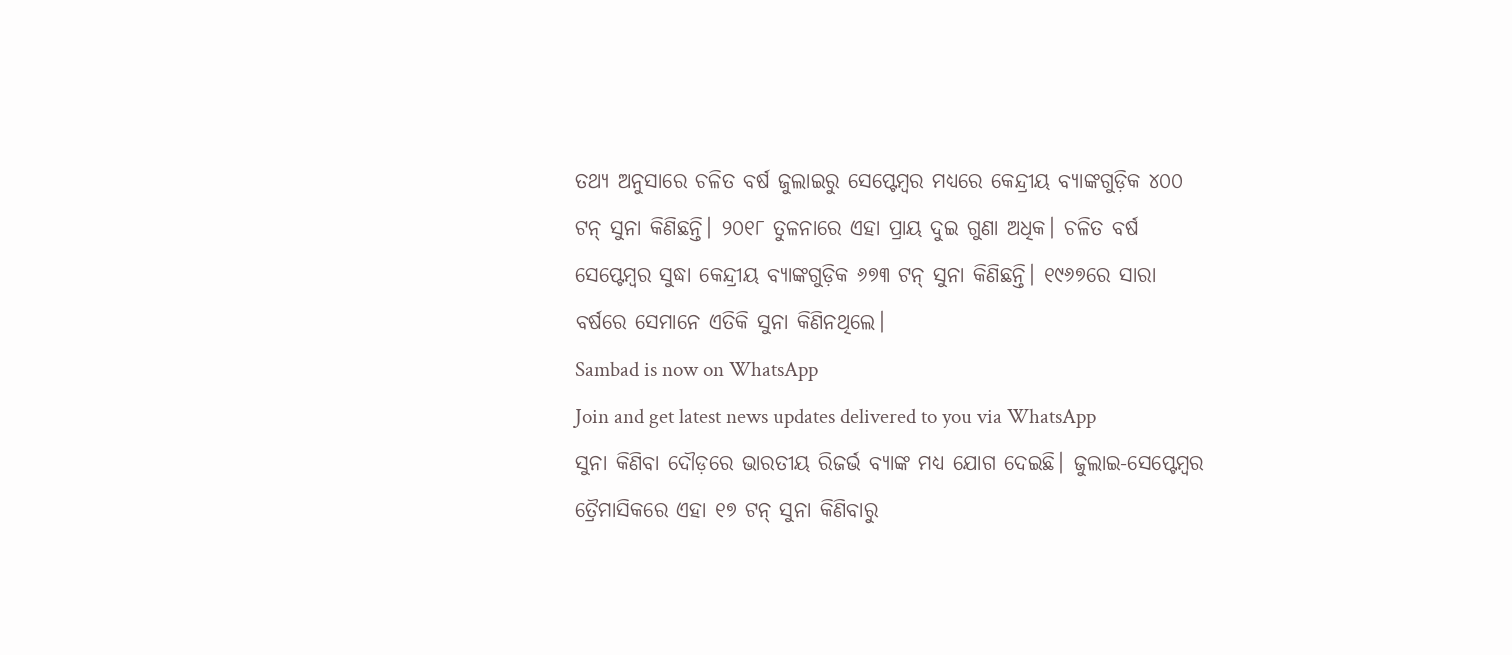ତଥ୍ୟ ଅନୁସାରେ ଚଳିତ ବର୍ଷ ଜୁଲାଇରୁ ସେପ୍ଟେମ୍ବର ମଧ୍ୟରେ କେନ୍ଦ୍ରୀୟ ବ୍ୟାଙ୍କଗୁଡ଼ିକ ୪୦୦ ଟନ୍ ସୁନା କିଣିଛନ୍ତି। ୨୦୧୮ ତୁଳନାରେ ଏହା ପ୍ରାୟ ଦୁଇ ଗୁଣା ଅଧିକ। ଚଳିତ ବର୍ଷ ସେପ୍ଟେମ୍ବର ସୁଦ୍ଧା କେନ୍ଦ୍ରୀୟ ବ୍ୟାଙ୍କଗୁଡ଼ିକ ୬୭୩ ଟନ୍ ସୁନା କିଣିଛନ୍ତି। ୧୯୬୭ରେ ସାରା ବର୍ଷରେ ସେମାନେ ଏତିକି ସୁନା କିଣିନଥିଲେ।
Sambad is now on WhatsApp
Join and get latest news updates delivered to you via WhatsApp
ସୁନା କିଣିବା ଦୌଡ଼ରେ ଭାରତୀୟ ରିଜର୍ଭ ବ୍ୟାଙ୍କ ମଧ୍ୟ ଯୋଗ ଦେଇଛି। ଜୁଲାଇ-ସେପ୍ଟେମ୍ବର ତ୍ରୈମାସିକରେ ଏହା ୧୭ ଟନ୍ ସୁନା କିଣିବାରୁ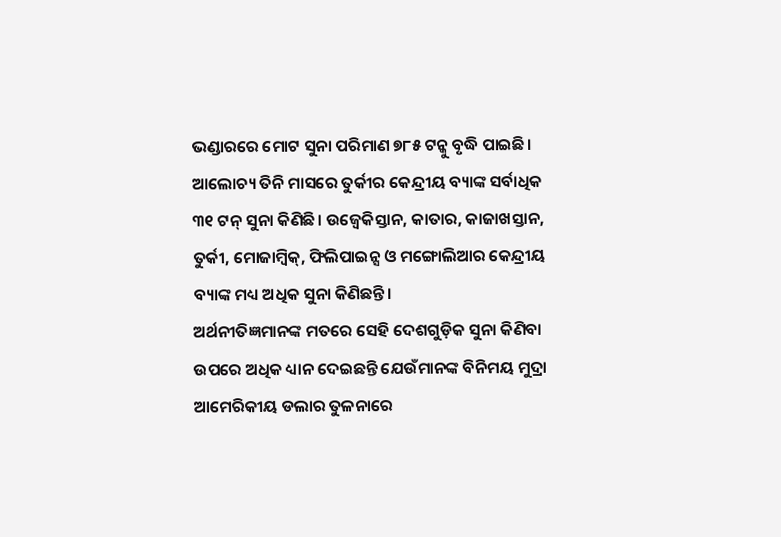ଭଣ୍ଡାରରେ ମୋଟ ସୁନା ପରିମାଣ ୭୮୫ ଟନ୍କୁ ବୃଦ୍ଧି ପାଇଛି। ଆଲୋଚ୍ୟ ତିନି ମାସରେ ତୁର୍କୀର କେନ୍ଦ୍ରୀୟ ବ୍ୟାଙ୍କ ସର୍ବାଧିକ ୩୧ ଟନ୍ ସୁନା କିଣିଛି। ଉଜ୍ବେକିସ୍ତାନ, କାତାର, କାଜାଖସ୍ତାନ, ତୁର୍କୀ, ମୋଜାମ୍ବିକ୍, ଫିଲିପାଇନ୍ସ ଓ ମଙ୍ଗୋଲିଆର କେନ୍ଦ୍ରୀୟ ବ୍ୟାଙ୍କ ମଧ୍ୟ ଅଧିକ ସୁନା କିଣିଛନ୍ତି।
ଅର୍ଥନୀତିଜ୍ଞମାନଙ୍କ ମତରେ ସେହି ଦେଶଗୁଡ଼ିକ ସୁନା କିଣିବା ଉପରେ ଅଧିକ ଧ୍ୟାନ ଦେଇଛନ୍ତି ଯେଉଁମାନଙ୍କ ବିନିମୟ ମୁଦ୍ରା ଆମେରିକୀୟ ଡଲାର ତୁଳନାରେ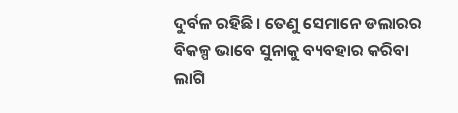ଦୁର୍ବଳ ରହିଛି। ତେଣୁ ସେମାନେ ଡଲାରର ବିକଳ୍ପ ଭାବେ ସୁନାକୁ ବ୍ୟବହାର କରିବା ଲାଗି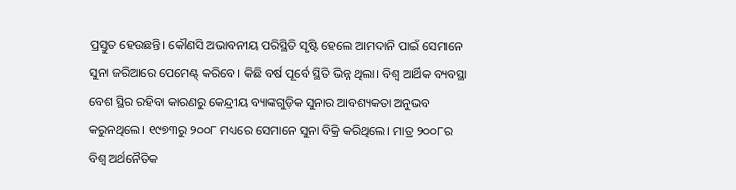ପ୍ରସ୍ତୁତ ହେଉଛନ୍ତି। କୌଣସି ଅଭାବନୀୟ ପରିସ୍ଥିତି ସୃଷ୍ଟି ହେଲେ ଆମଦାନି ପାଇଁ ସେମାନେ ସୁନା ଜରିଆରେ ପେମେଣ୍ଟ୍ କରିବେ। କିଛି ବର୍ଷ ପୂର୍ବେ ସ୍ଥିତି ଭିନ୍ନ ଥିଲା। ବିଶ୍ବ ଆର୍ଥିକ ବ୍ୟବସ୍ଥା ବେଶ ସ୍ଥିର ରହିବା କାରଣରୁ କେନ୍ଦ୍ରୀୟ ବ୍ୟାଙ୍କଗୁଡ଼ିକ ସୁନାର ଆବଶ୍ୟକତା ଅନୁଭବ କରୁନଥିଲେ। ୧୯୭୩ରୁ ୨୦୦୮ ମଧ୍ୟରେ ସେମାନେ ସୁନା ବିକ୍ରି କରିଥିଲେ। ମାତ୍ର ୨୦୦୮ର ବିଶ୍ବ ଅର୍ଥନୈତିକ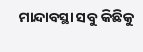ମାନ୍ଦାବସ୍ଥା ସବୁ କିଛିକୁ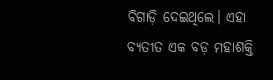ବିଗାଡ଼ି ଦେଇଥିଲେ। ଏହା ବ୍ୟତୀତ ଏକ ବଡ଼ ମହାଶକ୍ତି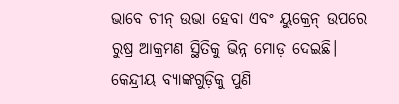ଭାବେ ଚୀନ୍ ଉଭା ହେବା ଏବଂ ୟୁକ୍ରେନ୍ ଉପରେ ରୁଷ୍ର ଆକ୍ରମଣ ସ୍ଥିତିକୁ ଭିନ୍ନ ମୋଡ଼ ଦେଇଛି। କେନ୍ଦ୍ରୀୟ ବ୍ୟାଙ୍କଗୁଡ଼ିକୁ ପୁଣି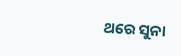ଥରେ ସୁନା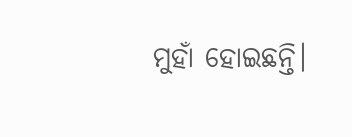ମୁହାଁ ହୋଇଛନ୍ତି।